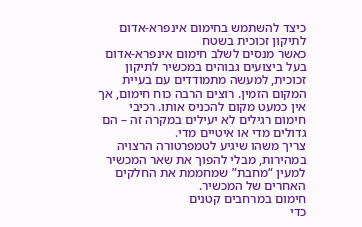כיצד להשתמש בחימום אינפרא-אדום לתיקון זכוכית בשטח
כאשר מנסים לשלב חימום אינפרא-אדום בעל ביצועים גבוהים במכשיר לתיקון זכוכית, למעשה מתמודדים עם בעיית המקום הזמין. רוצים הרבה כוח חימום, אך אין כמעט מקום להכניס אותו. רכיבי חימום רגילים לא יעילים במקרה זה – הם גדולים מדי או איטיים מדי.
צריך משהו שיגיע לטמפרטורה הרצויה במהירות, מבלי להפוך את שאר המכשיר למעין “מחבת” שמחממת את החלקים האחרים של המכשיר.
חימום במרחבים קטנים
כדי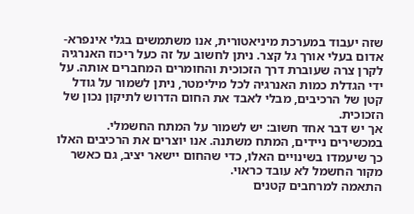שזה יעבוד במערכת מיניאטורית, אנו משתמשים בגלי אינפרא-אדום בעלי אורך גל קצר. ניתן לחשוב על זה כעל ריכוז האנרגיה לקרן צרה שעוברת דרך הזכוכית והחומרים המחברים אותה. על ידי הגדלת כמות האנרגיה לכל מילימטר, ניתן לשמור על גודל קטן של הרכיבים, מבלי לאבד את החום הדרוש לתיקון נכון של הזכוכית.
אך יש דבר אחד חשוב: יש לשמור על המתח החשמלי. במכשירים ניידים, המתח משתנה. אנו יוצרים את הרכיבים האלו כך שיעמדו בשינויים האלו, כדי שהחום יישאר יציב, גם כאשר מקור החשמל לא עובד כראוי.
התאמה למרחבים קטנים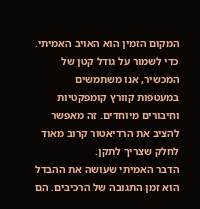המקום הזמין הוא האויב האמיתי. כדי לשמור על גודל קטן של המכשיר, אנו משתמשים במעטפות קוורץ קומפקטיות וחיבורים מיוחדים. זה מאפשר להציב את הרדיאטור קרוב מאוד לחלק שצריך לתקן.
הדבר האמיתי שעושה את ההבדל הוא זמן התגובה של הרכיבים. הם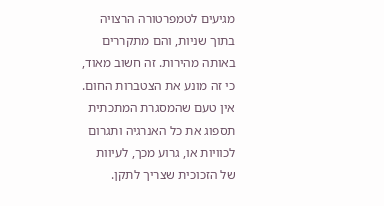מגיעים לטמפרטורה הרצויה בתוך שניות, והם מתקררים באותה מהירות. זה חשוב מאוד, כי זה מונע את הצטברות החום. אין טעם שהמסגרת המתכתית תספוג את כל האנרגיה ותגרום לכוויות או, גרוע מכך, לעיוות של הזכוכית שצריך לתקן.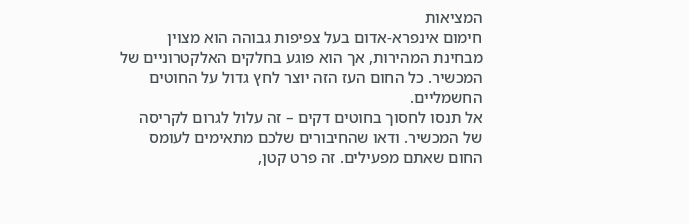המציאות
חימום אינפרא-אדום בעל צפיפות גבוהה הוא מצוין מבחינת המהירות, אך הוא פוגע בחלקים האלקטרוניים של המכשיר. כל החום העז הזה יוצר לחץ גדול על החוטים החשמליים.
אל תנסו לחסוך בחוטים דקים – זה עלול לגרום לקריסה של המכשיר. ודאו שהחיבורים שלכם מתאימים לעומס החום שאתם מפעילים. זה פרט קטן,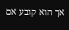אך הוא קובע אם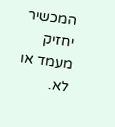המכשיר יחזיק מעמד או לא.